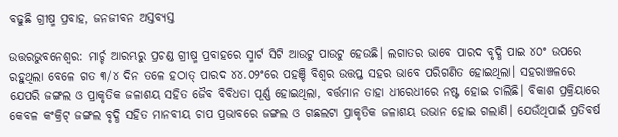ବଢୁଛି ଗ୍ରୀଷ୍ମ ପ୍ରବାହ, ଜନଜୀବନ ଅସ୍ତବ୍ୟସ୍ତ

ଉତ୍ତରଭୁବନେଶ୍ୱର: ମାର୍ଚ୍ଚ ଆରମ୍ଭରୁ ପ୍ରଚଣ୍ଡ ଗ୍ରୀଷ୍ମ ପ୍ରବାହରେ ସ୍ମାର୍ଟ ସିଟି ଆଉଟୁ ପାଉଟୁ ହେଉଛି। ଲଗାତର ଭାବେ ପାରଦ ବୃଦ୍ଧି ପାଇ ୪୦ଂ ଉପରେ ରହୁଥିଲା ବେଳେ ଗତ ୩/୪ ଦିନ ତଳେ ହଠାତ୍‍ ପାରଦ ୪୪.୦୨ଂରେ ପହଞ୍ଚି ବିଶ୍ୱର ଉତ୍ତପ୍ତ ସହର ଭାବେ ପରିଗଣିତ ହୋଇଥିଲା। ସହରାଞ୍ଚଳରେ ଯେପରି ଜଙ୍ଗଲ ଓ ପ୍ରାକୃତିକ ଜଳାଶୟ ସହିତ ଜୈବ ବିବିଧତା ପୂର୍ଣ୍ଣ ହୋଇଥିଲା, ବର୍ତ୍ତମାନ ତାହା ଧୀରେଧୀରେ ନଷ୍ଟ ହୋଇ ଚାଲିଛି। ବିକାଶ ପ୍ରକ୍ରିୟାରେ କେବଳ କଂକ୍ରିଟ୍‍ ଜଙ୍ଗଲ ବୃଦ୍ଧି ସହିତ ମାନବୀୟ ଚାପ ପ୍ରଭାବରେ ଜଙ୍ଗଲ ଓ ଗଛଲଟା ପ୍ରାକୃତିକ ଜଳାଶୟ ଉଭାନ ହୋଇ ଗଲାଣି। ଯେଉଁଥିପାଇଁ ପ୍ରତିବର୍ଷ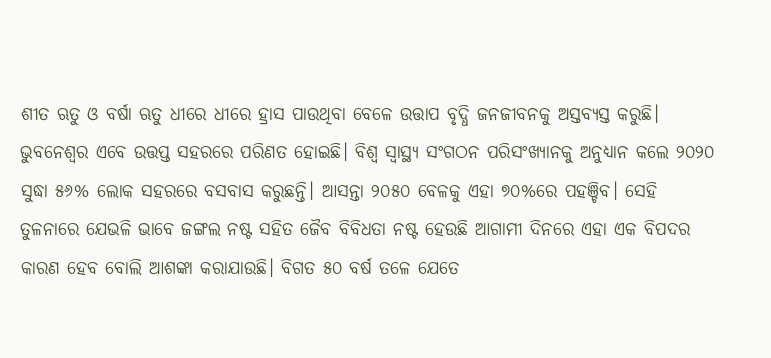ଶୀତ ଋତୁ ଓ ବର୍ଷା ଋତୁ ଧୀରେ ଧୀରେ ହ୍ରାସ ପାଉଥିବା ବେଳେ ଉତ୍ତାପ ବୃଦ୍ଧି ଜନଜୀବନକୁ ଅସ୍ତବ୍ୟସ୍ତ କରୁଛି। ଭୁବନେଶ୍ୱର ଏବେ ଉତ୍ତପ୍ତ ସହରରେ ପରିଣତ ହୋଇଛି। ବିଶ୍ୱ ସ୍ୱାସ୍ଥ୍ୟ ସଂଗଠନ ପରିସଂଖ୍ୟାନକୁ ଅନୁଧ୍ୟାନ କଲେ ୨୦୨୦ ସୁଦ୍ଧା ୫୬% ଲୋକ ସହରରେ ବସବାସ କରୁଛନ୍ତି। ଆସନ୍ତା ୨୦୫୦ ବେଳକୁ ଏହା ୭୦%ରେ ପହଞ୍ଚିବ। ସେହି ତୁଳନାରେ ଯେଭଳି ଭାବେ ଜଙ୍ଗଲ ନଷ୍ଟ ସହିତ ଜୈବ ବିବିଧତା ନଷ୍ଟ ହେଉଛି ଆଗାମୀ ଦିନରେ ଏହା ଏକ ବିପଦର କାରଣ ହେବ ବୋଲି ଆଶଙ୍କା କରାଯାଉଛି। ବିଗତ ୫୦ ବର୍ଷ ତଳେ ଯେତେ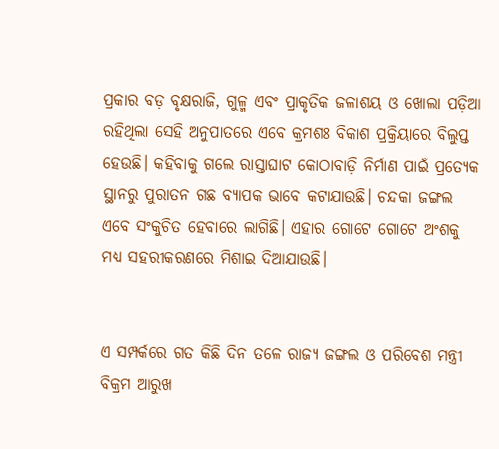ପ୍ରକାର ବଡ଼ ବୃକ୍ଷରାଜି, ଗୁଳ୍ମ ଏବଂ ପ୍ରାକୃତିକ ଜଳାଶୟ ଓ ଖୋଲା ପଡ଼ିଆ ରହିଥିଲା ସେହି ଅନୁପାତରେ ଏବେ କ୍ରମଶଃ ବିକାଶ ପ୍ରକ୍ରିୟାରେ ବିଲୁପ୍ତ ହେଉଛି। କହିବାକୁ ଗଲେ ରାସ୍ତାଘାଟ କୋଠାବାଡ଼ି ନିର୍ମାଣ ପାଇଁ ପ୍ରତ୍ୟେକ ସ୍ଥାନରୁ ପୁରାତନ ଗଛ ବ୍ୟାପକ ଭାବେ କଟାଯାଉଛି। ଚନ୍ଦକା ଜଙ୍ଗଲ ଏବେ ସଂକୁଚିତ ହେବାରେ ଲାଗିଛି। ଏହାର ଗୋଟେ ଗୋଟେ ଅଂଶକୁ ମଧ୍ୟ ସହରୀକରଣରେ ମିଶାଇ ଦିଆଯାଉଛି।


ଏ ସମ୍ପର୍କରେ ଗତ କିଛି ଦିନ ତଳେ ରାଜ୍ୟ ଜଙ୍ଗଲ ଓ ପରିବେଶ ମନ୍ତ୍ରୀ ବିକ୍ରମ ଆରୁଖ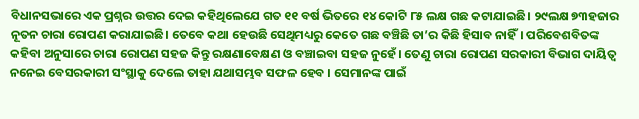ବିଧାନସଭାରେ ଏକ ପ୍ରଶ୍ନର ଉତ୍ତର ଦେଇ କହିଥିଲେଯେ ଗତ ୧୧ ବର୍ଷ ଭିତରେ ୧୪ କୋଟି ୮୫ ଲକ୍ଷ ଗଛ କଟାଯାଇଛି। ୨୯ଲକ୍ଷ ୭୩ହଜାର ନୂତନ ଚାରା ରୋପଣ କରାଯାଇଛି। ତେବେ କଥା ହେଉଛି ସେଥିମଧ୍ୟରୁ କେତେ ଗଛ ବଞ୍ଚିଛି ତା’ର କିଛି ହିସାବ ନାହିଁ। ପରିବେଶବିତଙ୍କ କହିବା ଅନୁସାରେ ଚାରା ରୋପଣ ସହଜ କିନ୍ତୁ ରକ୍ଷଣାବେକ୍ଷଣ ଓ ବଞ୍ଚାଇବା ସହଜ ନୁହେଁ। ତେଣୁ ଚାରା ରୋପଣ ସରକାରୀ ବିଭାଗ ଦାୟିତ୍ବ ନନେଇ ବେସରକାରୀ ସଂସ୍ଥାକୁ ଦେଲେ ତାହା ଯଥାସମ୍ଭବ ସଫଳ ହେବ । ସେମାନଙ୍କ ପାଇଁ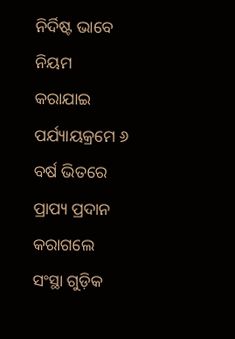ନିର୍ଦିଷ୍ଟ ଭାବେ ନିୟମ କରାଯାଇ ପର୍ଯ୍ୟାୟକ୍ରମେ ୬ ବର୍ଷ ଭିତରେ ପ୍ରାପ୍ୟ ପ୍ରଦାନ କରାଗଲେ ସଂସ୍ଥା ଗୁଡ଼ିକ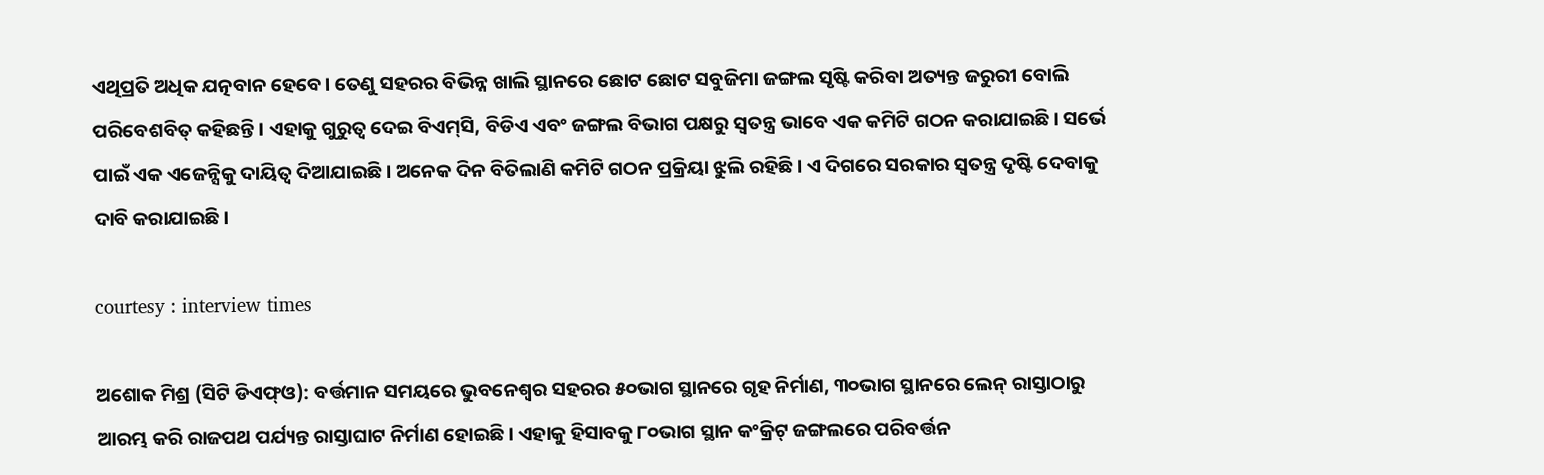ଏଥିପ୍ରତି ଅଧିକ ଯତ୍ନବାନ ହେବେ। ତେଣୁ ସହରର ବିଭିନ୍ନ ଖାଲି ସ୍ଥାନରେ ଛୋଟ ଛୋଟ ସବୁଜିମା ଜଙ୍ଗଲ ସୃଷ୍ଟି କରିବା ଅତ୍ୟନ୍ତ ଜରୁରୀ ବୋଲି ପରିବେଶବିତ୍‍ କହିଛନ୍ତି। ଏହାକୁ ଗୁରୁତ୍ୱ ଦେଇ ବିଏମ୍‌ସି, ବିଡିଏ ଏବଂ ଜଙ୍ଗଲ ବିଭାଗ ପକ୍ଷରୁ ସ୍ୱତନ୍ତ୍ର ଭାବେ ଏକ କମିଟି ଗଠନ କରାଯାଇଛି। ସର୍ଭେ ପାଇଁ ଏକ ଏଜେନ୍ସିକୁ ଦାୟିତ୍ୱ ଦିଆଯାଇଛି। ଅନେକ ଦିନ ବିତିଲାଣି କମିଟି ଗଠନ ପ୍ରକ୍ରିୟା ଝୁଲି ରହିଛି। ଏ ଦିଗରେ ସରକାର ସ୍ୱତନ୍ତ୍ର ଦୃଷ୍ଟି ଦେବାକୁ ଦାବି କରାଯାଇଛି।

courtesy : interview times

ଅଶୋକ ମିଶ୍ର (ସିଟି ଡିଏଫ୍‍ଓ): ବର୍ତ୍ତମାନ ସମୟରେ ଭୁବନେଶ୍ୱର ସହରର ୫୦ଭାଗ ସ୍ଥାନରେ ଗୃହ ନିର୍ମାଣ, ୩୦ଭାଗ ସ୍ଥାନରେ ଲେନ୍‌ ରାସ୍ତାଠାରୁ ଆରମ୍ଭ କରି ରାଜପଥ ପର୍ଯ୍ୟନ୍ତ ରାସ୍ତାଘାଟ ନିର୍ମାଣ ହୋଇଛି। ଏହାକୁ ହିସାବକୁ ୮୦ଭାଗ ସ୍ଥାନ କଂକ୍ରିଟ୍‌ ଜଙ୍ଗଲରେ ପରିବର୍ତ୍ତନ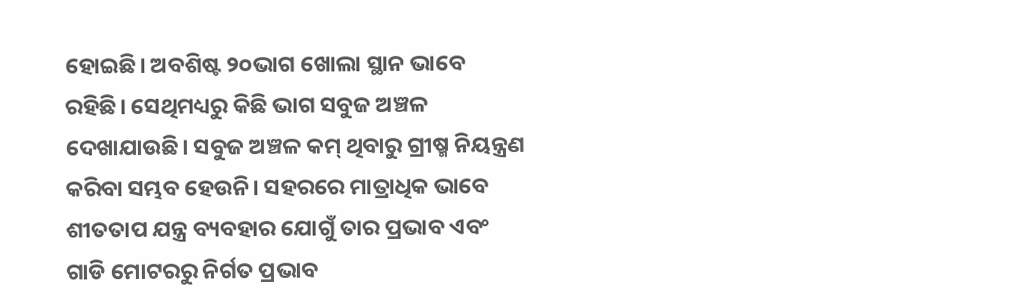ହୋଇଛି। ଅବଶିଷ୍ଟ ୨୦ଭାଗ ଖୋଲା ସ୍ଥାନ ଭାବେ ରହିଛି। ସେଥିମଧ୍ୟରୁ କିଛି ଭାଗ ସବୁଜ ଅଞ୍ଚଳ ଦେଖାଯାଉଛି। ସବୁଜ ଅଞ୍ଚଳ କମ୍‍ ଥିବାରୁ ଗ୍ରୀଷ୍ମ ନିୟନ୍ତ୍ରଣ କରିବା ସମ୍ଭବ ହେଉନି। ସହରରେ ମାତ୍ରାଧିକ ଭାବେ ଶୀତତାପ ଯନ୍ତ୍ର ବ୍ୟବହାର ଯୋଗୁଁ ତାର ପ୍ରଭାବ ଏବଂ ଗାଡି ମୋଟରରୁ ନିର୍ଗତ ପ୍ରଭାବ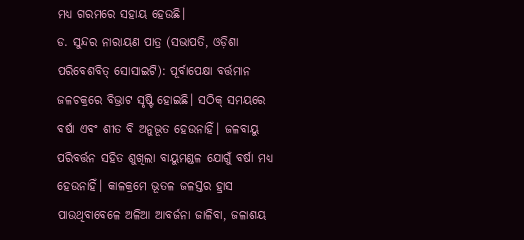ମଧ୍ୟ ଗରମରେ ସହାୟ ହେଉଛି।
ଡ. ସୁନ୍ଦର ନାରାୟଣ ପାତ୍ର (ସଭାପତି, ଓଡ଼ିଶା ପରିବେଶବିତ୍‍ ସୋସାଇଟି): ପୂର୍ବାପେକ୍ଷା ବର୍ତ୍ତମାନ ଜଳଚକ୍ରରେ ବିଭ୍ରାଟ ସୃଷ୍ଟି ହୋଇଛି। ସଠିକ୍‍ ସମୟରେ ବର୍ଷା ଏବଂ ଶୀତ ବି ଅନୁଭୂତ ହେଉନାହିଁ। ଜଳବାୟୁ ପରିବର୍ତ୍ତନ ସହିତ ଶୁଖିଲା ବାୟୁମଣ୍ଡଳ ଯୋଗୁଁ ବର୍ଷା ମଧ୍ୟ ହେଉନାହିଁ। କାଳକ୍ରମେ ଭୂତଳ ଜଳସ୍ତର ହ୍ରାସ ପାଉଥିବାବେଳେ ଅଳିଆ ଆବର୍ଜନା ଜାଳିବା, ଜଳାଶୟ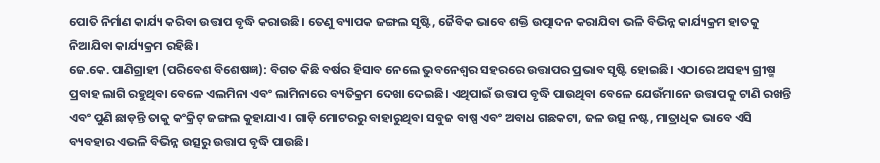ପୋତି ନିର୍ମାଣ କାର୍ଯ୍ୟ କରିବା ଉତ୍ତାପ ବୃଦ୍ଧି କରାଉଛି। ତେଣୁ ବ୍ୟାପକ ଜଙ୍ଗଲ ସୃଷ୍ଟି, ଜୈବିକ ଭାବେ ଶକ୍ତି ଉତ୍ପାଦନ କରାଯିବା ଭଳି ବିଭିନ୍ନ କାର୍ଯ୍ୟକ୍ରମ ହାତକୁ ନିଆଯିବା କାର୍ଯ୍ୟକ୍ରମ ରହିଛି।
ଜେ.କେ. ପାଣିଗ୍ରାହୀ (ପରିବେଶ ବିଶେଷଜ୍ଞ): ବିଗତ କିଛି ବର୍ଷର ହିସାବ ନେଲେ ଭୁବନେଶ୍ୱର ସହରରେ ଉତ୍ତାପର ପ୍ରଭାବ ସୃଷ୍ଟି ହୋଇଛି। ଏଠାରେ ଅସହ୍ୟ ଗ୍ରୀଷ୍ମ ପ୍ରବାହ ଲାଗି ରହୁଥିବା ବେଳେ ଏଲମିନା ଏବଂ ଲାମିନାରେ ବ୍ୟତିକ୍ରମ ଦେଖା ଦେଇଛି। ଏଥିପାଇଁ ଉତ୍ତାପ ବୃଦ୍ଧି ପାଉଥିବା ବେଳେ ଯେଉଁମାନେ ଉତ୍ତାପକୁ ଟାଣି ରଖନ୍ତି ଏବଂ ପୁଣି ଛାଡ଼ନ୍ତି ତାକୁ କଂକ୍ରିଟ୍‍ ଜଙ୍ଗଲ କୁହାଯାଏ। ଗାଡ଼ି ମୋଟରରୁ ବାହାରୁଥିବା ସବୁଜ ବାଷ୍ପ ଏବଂ ଅବାଧ ଗଛକଟା, ଜଳ ଉତ୍ସ ନଷ୍ଟ, ମାତ୍ରାଧିକ ଭାବେ ଏସି ବ୍ୟବହାର ଏଭଳି ବିଭିନ୍ନ ଉତ୍ସରୁ ଉତ୍ତାପ ବୃଦ୍ଧି ପାଉଛି।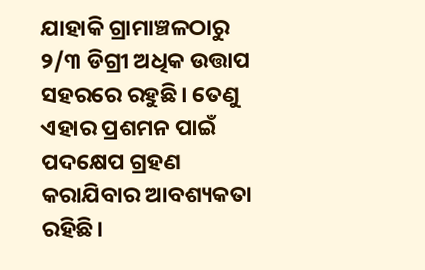ଯାହାକି ଗ୍ରାମାଞ୍ଚଳଠାରୁ ୨/୩ ଡିଗ୍ରୀ ଅଧିକ ଉତ୍ତାପ ସହରରେ ରହୁଛି। ତେଣୁ ଏହାର ପ୍ରଶମନ ପାଇଁ ପଦକ୍ଷେପ ଗ୍ରହଣ କରାଯିବାର ଆବଶ୍ୟକତା ରହିଛି।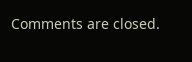Comments are closed.